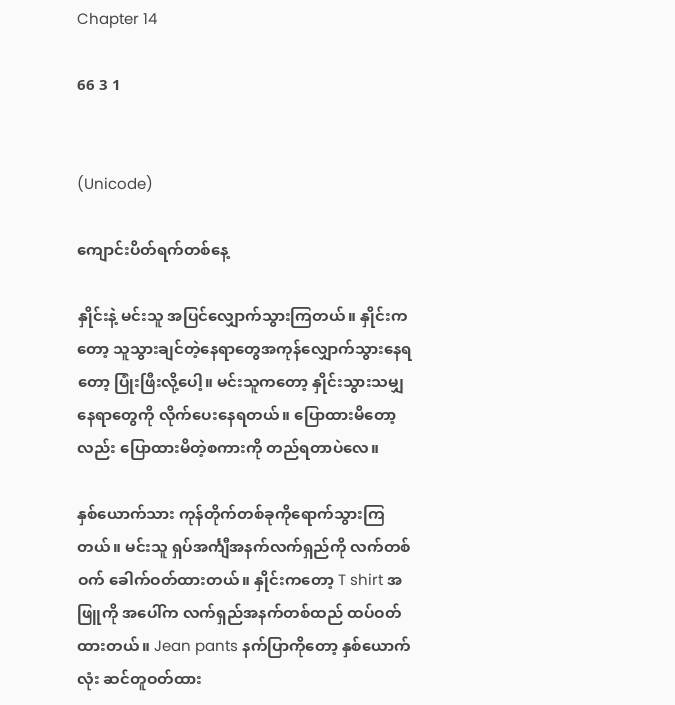Chapter 14

66 3 1


(Unicode)

ကျောင်းပိတ်ရက်တစ်နေ့

နှိုင်းနဲ့ မင်းသူ အပြင်လျှောက်သွားကြတယ်။ နှိုင်းကတော့ သူသွားချင်တဲ့နေရာတွေအကုန်လျှောက်သွားနေရတော့ ပြုံးဖြီးလို့ပေါ့။ မင်းသူကတော့ နှိုင်းသွားသမျှနေရာတွေကို လိုက်ပေးနေရတယ်။ ပြောထားမိတော့လည်း ပြောထားမိတဲ့စကားကို တည်ရတာပဲလေ။

နှစ်ယောက်သား ကုန်တိုက်တစ်ခုကိုရောက်သွားကြတယ်။ မင်းသူ ရှပ်အင်္ကျီအနက်လက်ရှည်ကို လက်တစ်ဝက် ခေါက်ဝတ်ထားတယ်။ နှိုင်းကတော့ T shirt အဖြူကို အပေါ်က လက်ရှည်အနက်တစ်ထည် ထပ်ဝတ်ထားတယ်။ Jean pants နက်ပြာကိုတော့ နှစ်ယောက်လုံး ဆင်တူဝတ်ထား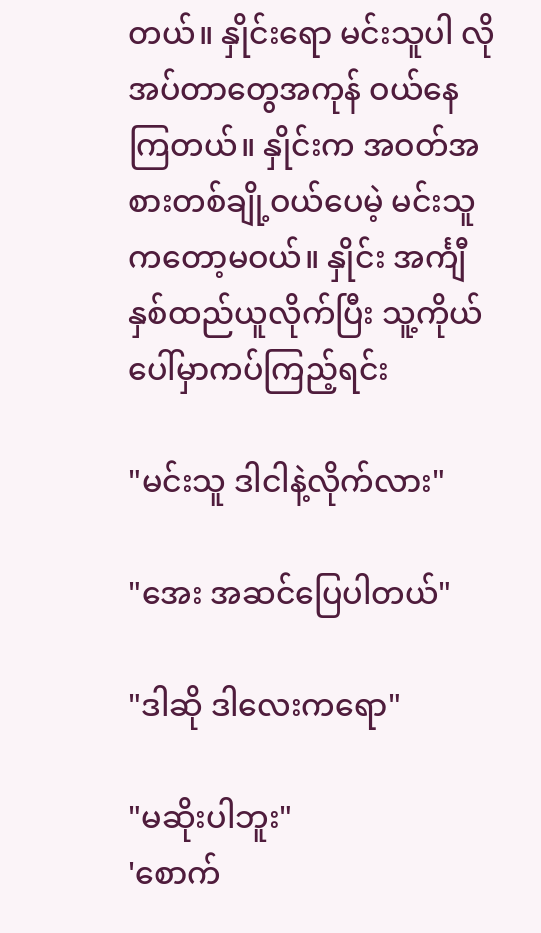တယ်။ နှိုင်းရော မင်းသူပါ လိုအပ်တာတွေအကုန် ဝယ်နေကြတယ်။ နှိုင်းက အဝတ်အစားတစ်ချို့ဝယ်ပေမဲ့ မင်းသူကတော့မဝယ်။ နှိုင်း အင်္ကျီ နှစ်ထည်ယူလိုက်ပြီး သူ့ကိုယ်ပေါ်မှာကပ်ကြည့်ရင်း

"မင်းသူ ဒါငါနဲ့လိုက်လား"

"အေး အဆင်ပြေပါတယ်"

"ဒါဆို ဒါလေးကရော"

"မဆိုးပါဘူး"
'စောက်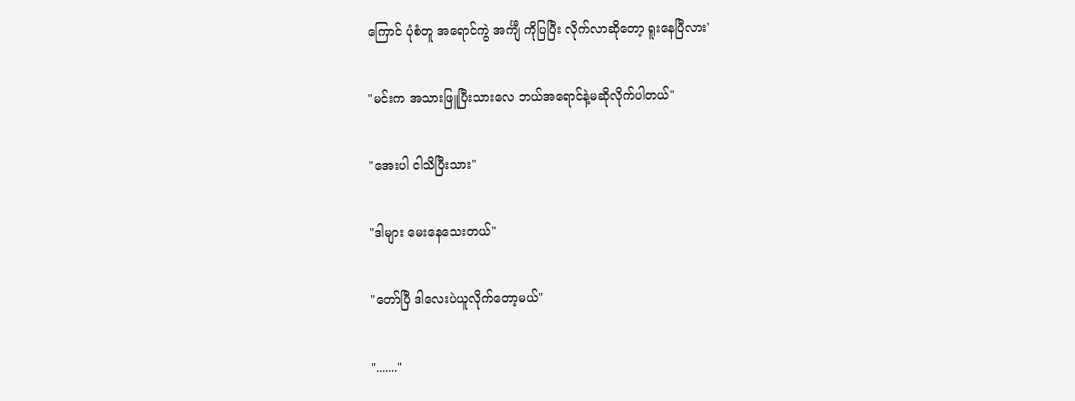ကြောင် ပုံစံတူ အရောင်ကွဲ အင်္ကျီ ကိုပြပြီး လိုက်လာဆိုတော့ ရူးနေပြီလား'

"မင်းက အသားဖြူပြီးသားလေ ဘယ်အရောင်နဲ့မဆိုလိုက်ပါတယ်"

"အေးပါ ငါသိပြီးသား"

"ဒါများ မေးနေသေးတယ်"

"တော်ပြီ ဒါလေးပဲယူလိုက်တော့မယ်"

"......."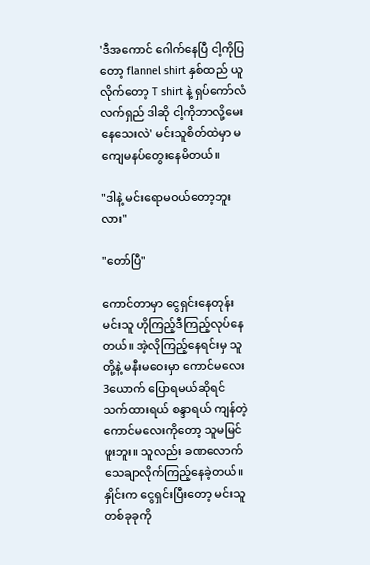'ဒီအကောင် ဂေါက်နေပြီ ငါ့ကိုပြတော့ flannel shirt နှစ်ထည် ယူလိုက်တော့ T shirt နဲ့ ရှပ်ကော်လံ လက်ရှည် ဒါဆို ငါ့ကိုဘာလို့မေးနေသေးလဲ' မင်းသူစိတ်ထဲမှာ မကျေမနပ်တွေးနေမိတယ်။

"ဒါနဲ့ မင်းရောမဝယ်တော့ဘူးလား"

"တော်ပြီ"

ကောင်တာမှာ ငွေရှင်းနေတုန်း မင်းသူ ဟိုကြည့်ဒီကြည့်လုပ်နေတယ်။ အဲ့လိုကြည့်နေရင်းမှ သူတို့နဲ့ မနီးမဝေးမှာ ကောင်မလေး 3ယောက် ပြောရမယ်ဆိုရင် သက်ထားရယ် စန္ဒာရယ် ကျန်တဲ့ ကောင်မလေးကိုတော့ သူမမြင်ဖူးဘူး။ သူလည်း ခဏလောက်သေချာလိုက်ကြည့်နေခဲ့တယ်။ နှိုင်းက ငွေရှင်းပြီးတော့ မင်းသူတစ်ခုခုကို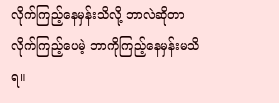လိုက်ကြည့်နေမှန်းသိလို့ ဘာလဲဆိုတာ လိုက်ကြည့်ပေမဲ့ ဘာကိုကြည့်နေမှန်းမသိရ။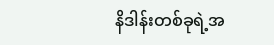နိဒါန်းတစ်ခုရဲ့အ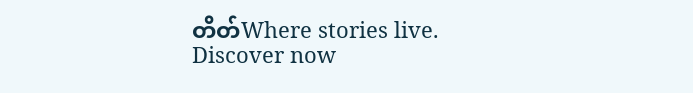တိတ်Where stories live. Discover now